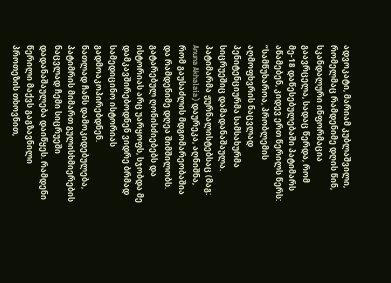ადვოკატი, მარიამ კუბლაშვილი, რომელმაც რამდენიმე დღის წინ, სკანდალური ინფორმაცია გაავრცელა, სადაც წერდა, რომ მე-18 დაწესებულებაში პატიმარს აწამებენ, კიდევ ერთ წერილს წერს:
“სამწუხაროა, პრობლემის აღმოფხვრის ნაცვლად პენიტენციურმა სამსახურმა სიცრუეშიც დამადანაშაულა. პატიმარმა ჟურნალისტებსაც (მაგ: Anuna Akhalaia) დაურეკა, აღნიშნა, რომ გაუსაძლის მდგომარეობაშია და რამდენიმე დღეა შიმშილობს. გატარებულ ღონისძიებებს და ისტორიას არც უარყოფს, სჯობდა მე დამკავშირებოდნენ ვიდრე ბრმად სამედიცინო ისტორიას გადმოაკოპირებდნენ.
ნათლად ჩანს დამოკიდებულება, პატიმრის მიმართ გულისხმიერების ნაცვლად ჩემი სიცრუეში დადანაშაულება დაიწყეს. რამდენი წერილი მაქვს გაგზავნილი პროთეზის თხოვნით,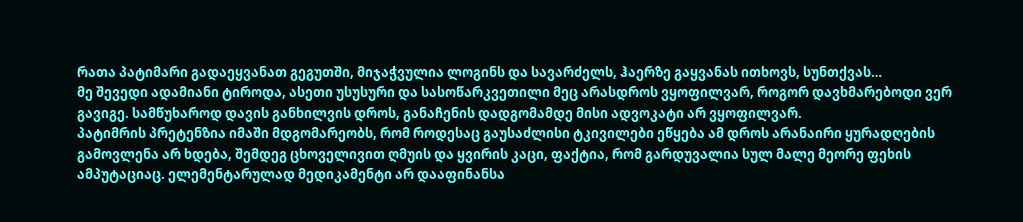რათა პატიმარი გადაეყვანათ გეგუთში, მიჯაჭვულია ლოგინს და სავარძელს, ჰაერზე გაყვანას ითხოვს, სუნთქვას…
მე შევედი ადამიანი ტიროდა, ასეთი უსუსური და სასოწარკვეთილი მეც არასდროს ვყოფილვარ, როგორ დავხმარებოდი ვერ გავიგე. სამწუხაროდ დავის განხილვის დროს, განაჩენის დადგომამდე მისი ადვოკატი არ ვყოფილვარ.
პატიმრის პრეტენზია იმაში მდგომარეობს, რომ როდესაც გაუსაძლისი ტკივილები ეწყება ამ დროს არანაირი ყურადღების გამოვლენა არ ხდება, შემდეგ ცხოველივით ღმუის და ყვირის კაცი, ფაქტია, რომ გარდუვალია სულ მალე მეორე ფეხის ამპუტაციაც. ელემენტარულად მედიკამენტი არ დააფინანსა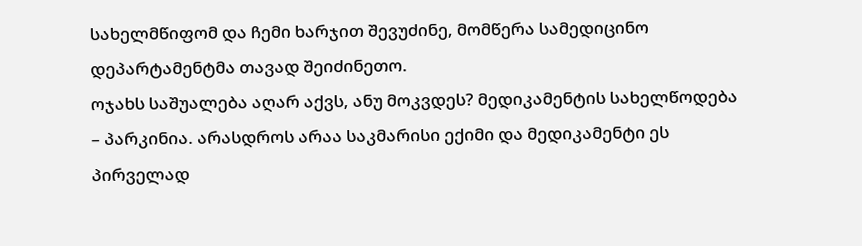სახელმწიფომ და ჩემი ხარჯით შევუძინე, მომწერა სამედიცინო დეპარტამენტმა თავად შეიძინეთო.
ოჯახს საშუალება აღარ აქვს, ანუ მოკვდეს? მედიკამენტის სახელწოდება – პარკინია. არასდროს არაა საკმარისი ექიმი და მედიკამენტი ეს პირველად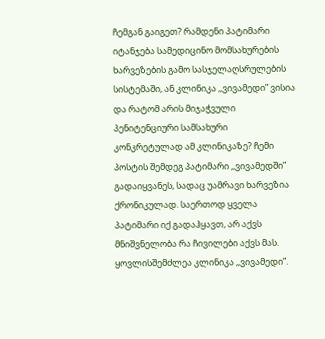ჩემგან გაიგეთ? რამდენი პატიმარი იტანჯება სამედიცინო მომსახურების ხარვეზების გამო სასჯელაღსრულების სისტემაში, ან კლინიკა ,,ვივამედი” ვისია და რატომ არის მიჯაჭვული პენიტენციური სამსახური კონკრეტულად ამ კლინიკაზე? ჩემი პოსტის შემდეგ პატიმარი ,,ვივამედში” გადაიყვანეს, სადაც უამრავი ხარვეზია ქრონიკულად. საერთოდ ყველა პატიმარი იქ გადაჰყავთ, არ აქვს მნიშვნელობა რა ჩივილები აქვს მას. ყოვლისშემძლეა კლინიკა ,,ვივამედი”.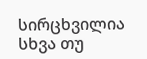სირცხვილია სხვა თუ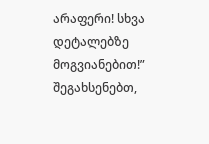არაფერი! სხვა დეტალებზე მოგვიანებით!”
შეგახსენებთ,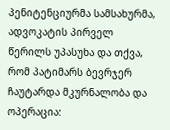პენიტენციურმა სამსახურმა, ადვოკატის პირველ წერილს უპასუხა და თქვა, რომ პატიმარს ბევრჯერ ჩაუტარდა მკურნალობა და ოპერაცია: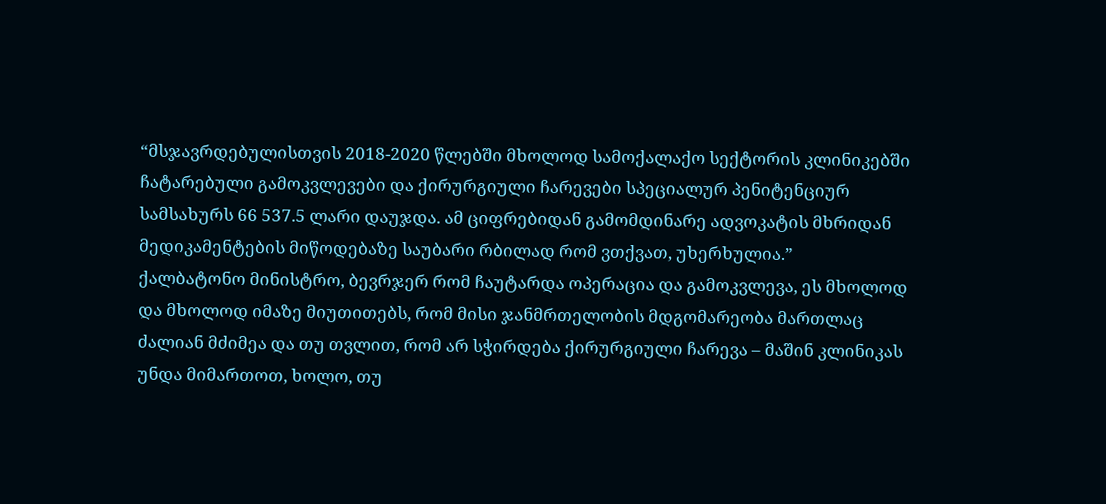“მსჯავრდებულისთვის 2018-2020 წლებში მხოლოდ სამოქალაქო სექტორის კლინიკებში ჩატარებული გამოკვლევები და ქირურგიული ჩარევები სპეციალურ პენიტენციურ სამსახურს 66 537.5 ლარი დაუჯდა. ამ ციფრებიდან გამომდინარე ადვოკატის მხრიდან მედიკამენტების მიწოდებაზე საუბარი რბილად რომ ვთქვათ, უხერხულია.”
ქალბატონო მინისტრო, ბევრჯერ რომ ჩაუტარდა ოპერაცია და გამოკვლევა, ეს მხოლოდ და მხოლოდ იმაზე მიუთითებს, რომ მისი ჯანმრთელობის მდგომარეობა მართლაც ძალიან მძიმეა და თუ თვლით, რომ არ სჭირდება ქირურგიული ჩარევა – მაშინ კლინიკას უნდა მიმართოთ, ხოლო, თუ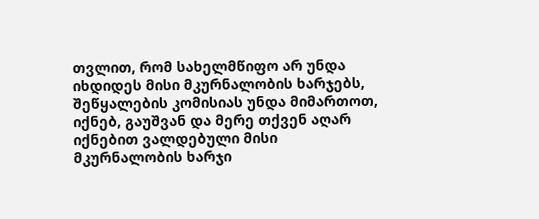თვლით, რომ სახელმწიფო არ უნდა იხდიდეს მისი მკურნალობის ხარჯებს, შეწყალების კომისიას უნდა მიმართოთ, იქნებ, გაუშვან და მერე თქვენ აღარ იქნებით ვალდებული მისი მკურნალობის ხარჯი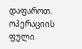დაფაროთ.
ოპერაციის ფული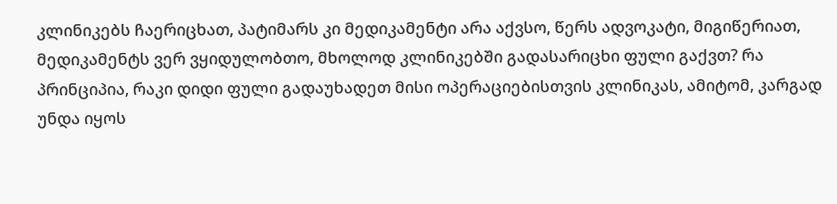კლინიკებს ჩაერიცხათ, პატიმარს კი მედიკამენტი არა აქვსო, წერს ადვოკატი, მიგიწერიათ, მედიკამენტს ვერ ვყიდულობთო, მხოლოდ კლინიკებში გადასარიცხი ფული გაქვთ? რა პრინციპია, რაკი დიდი ფული გადაუხადეთ მისი ოპერაციებისთვის კლინიკას, ამიტომ, კარგად უნდა იყოს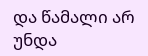და წამალი არ უნდა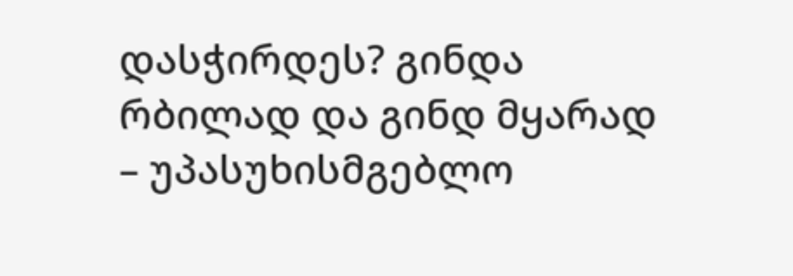დასჭირდეს? გინდა რბილად და გინდ მყარად – უპასუხისმგებლო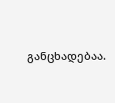განცხადებაა.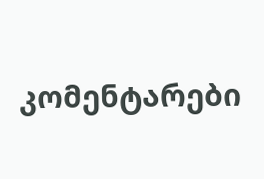კომენტარები